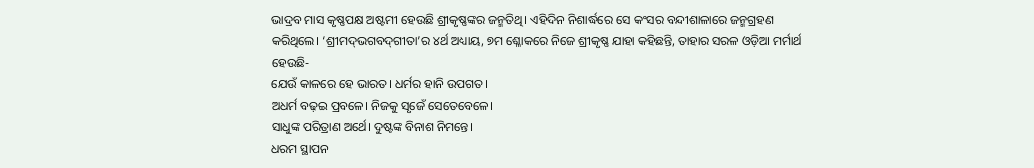ଭାଦ୍ରବ ମାସ କୃଷ୍ଣପକ୍ଷ ଅଷ୍ଟମୀ ହେଉଛି ଶ୍ରୀକୃଷ୍ଣଙ୍କର ଜନ୍ମତିଥି। ଏହିଦିନ ନିଶାର୍ଦ୍ଧରେ ସେ କଂସର ବନ୍ଦୀଶାଳାରେ ଜନ୍ମଗ୍ରହଣ କରିଥିଲେ। ‘ଶ୍ରୀମଦ୍‌ଭଗବଦ୍‌ଗୀତା’ର ୪ର୍ଥ ଅଧ୍ୟାୟ, ୭ମ ଶ୍ଳୋକରେ ନିଜେ ଶ୍ରୀକୃଷ୍ଣ ଯାହା କହିଛନ୍ତି, ତାହାର ସରଳ ଓଡ଼ିଆ ମର୍ମାର୍ଥ ହେଉଛି-
ଯେଉଁ କାଳରେ ହେ ଭାରତ। ଧର୍ମର ହାନି ଉପଗତ।
ଅଧର୍ମ ବଢ଼ଇ ପ୍ରବଳେ। ନିଜକୁ ସୃଜେଁ ସେତେବେଳେ।
ସାଧୁଙ୍କ ପରିତ୍ରାଣ ଅର୍ଥେ। ଦୁଷ୍ଟଙ୍କ ବିନାଶ ନିମନ୍ତେ।
ଧରମ ସ୍ଥାପନ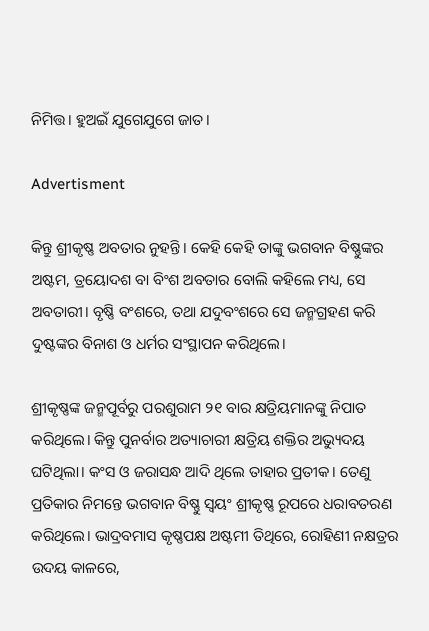ନିମିତ୍ତ। ହୁଅଇଁ ଯୁଗେଯୁଗେ ଜାତ।

Advertisment

କିନ୍ତୁ ଶ୍ରୀକୃଷ୍ଣ ଅବତାର ନୁହନ୍ତି। କେହି କେହି ତାଙ୍କୁ ଭଗବାନ ବିଷ୍ଣୁଙ୍କର ଅଷ୍ଟମ, ତ୍ରୟୋଦଶ ବା ବିଂଶ ଅବତାର ବୋଲି କହିଲେ ମଧ୍ୟ, ସେ ଅବତାରୀ। ବୃଷ୍ଣି ବଂଶରେ, ତଥା ଯଦୁବଂଶରେ ସେ ଜନ୍ମଗ୍ରହଣ କରି ଦୁଷ୍ଟଙ୍କର ବିନାଶ ଓ ଧର୍ମର ସଂସ୍ଥାପନ କରିଥିଲେ।

ଶ୍ରୀକୃଷ୍ଣଙ୍କ ଜନ୍ମପୂର୍ବରୁ ପରଶୁରାମ ୨୧ ବାର କ୍ଷତ୍ରିୟମାନଙ୍କୁ ନିପାତ କରିଥିଲେ। କିନ୍ତୁ ପୁନର୍ବାର ଅତ୍ୟାଚାରୀ କ୍ଷତ୍ରିୟ ଶକ୍ତିର ଅଭ୍ୟୁଦୟ ଘଟିଥିଲା। କଂସ ଓ ଜରାସନ୍ଧ ଆଦି ଥିଲେ ତାହାର ପ୍ରତୀକ। ତେଣୁ ପ୍ରତିକାର ନିମନ୍ତେ ଭଗବାନ ବିଷ୍ଣୁ ସ୍ୱୟଂ ଶ୍ରୀକୃଷ୍ଣ ରୂପରେ ଧରାବତରଣ କରିଥିଲେ। ଭାଦ୍ରବମାସ କୃଷ୍ଣପକ୍ଷ ଅଷ୍ଟମୀ ତିଥିରେ, ରୋହିଣୀ ନକ୍ଷତ୍ରର ଉଦୟ କାଳରେ,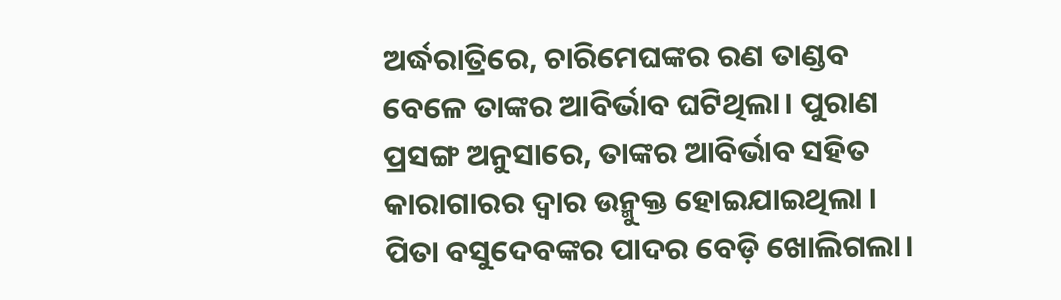ଅର୍ଦ୍ଧରାତ୍ରିରେ, ଚାରିମେଘଙ୍କର ରଣ ତାଣ୍ଡବ ବେଳେ ତାଙ୍କର ଆବିର୍ଭାବ ଘଟିଥିଲା। ପୁରାଣ ପ୍ରସଙ୍ଗ ଅନୁସାରେ, ତାଙ୍କର ଆବିର୍ଭାବ ସହିତ କାରାଗାରର ଦ୍ୱାର ଉନ୍ମୁକ୍ତ ହୋଇଯାଇଥିଲା । ପିତା ବସୁଦେବଙ୍କର ପାଦର ବେଡ଼ି ଖୋଲିଗଲା।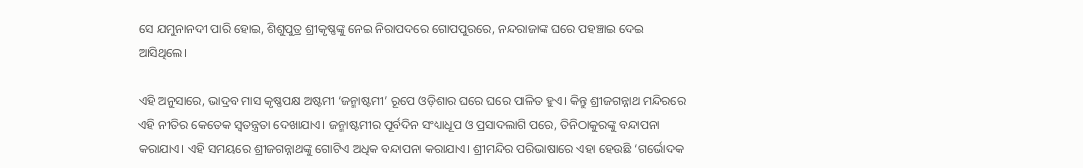ସେ ଯମୁନାନଦୀ ପାରି ହୋଇ, ଶିଶୁପୁତ୍ର ଶ୍ରୀକୃଷ୍ଣଙ୍କୁ ନେଇ ନିରାପଦରେ ଗୋପପୁରରେ, ନନ୍ଦରାଜାଙ୍କ ଘରେ ପହଞ୍ଚାଇ ଦେଇ ଆସିଥିଲେ।

ଏହି ଅନୁସାରେ, ଭାଦ୍ରବ ମାସ କୃଷ୍ଣପକ୍ଷ ଅଷ୍ଟମୀ ‘ଜନ୍ମାଷ୍ଟମୀ’ ରୂପେ ଓଡ଼ିଶାର ଘରେ ଘରେ ପାଳିତ ହୁଏ। କିନ୍ତୁ ଶ୍ରୀଜଗନ୍ନାଥ ମନ୍ଦିରରେ ଏହି ନୀତିର କେତେକ ସ୍ୱତନ୍ତ୍ରତା ଦେଖାଯାଏ। ଜନ୍ମାଷ୍ଟମୀର ପୂର୍ବଦିନ ସଂଧ୍ୟାଧୂପ ଓ ପ୍ରସାଦଲାଗି ପରେ, ତିନିଠାକୁରଙ୍କୁ ବନ୍ଦାପନା କରାଯାଏ। ଏହି ସମୟରେ ଶ୍ରୀଜଗନ୍ନାଥଙ୍କୁ ଗୋଟିଏ ଅଧିକ ବନ୍ଦାପନା କରାଯାଏ। ଶ୍ରୀମନ୍ଦିର ପରିଭାଷାରେ ଏହା ହେଉଛି ‘ଗର୍ଭୋଦକ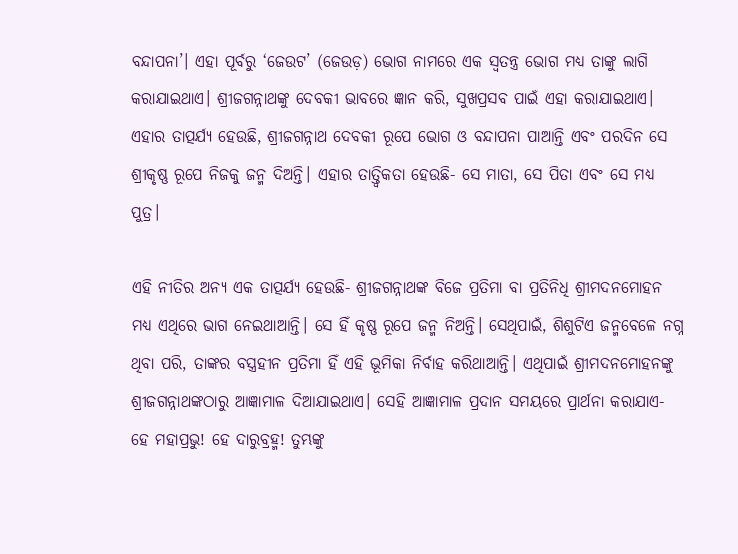ବନ୍ଦାପନା’। ଏହା ପୂର୍ବରୁ ‘ଜେଉଟ’ (ଜେଉଡ଼) ଭୋଗ ନାମରେ ଏକ ସ୍ୱତନ୍ତ୍ର ଭୋଗ ମଧ୍ୟ ତାଙ୍କୁ ଲାଗି କରାଯାଇଥାଏ। ଶ୍ରୀଜଗନ୍ନାଥଙ୍କୁ ଦେବକୀ ଭାବରେ ଜ୍ଞାନ କରି, ସୁଖପ୍ରସବ ପାଇଁ ଏହା କରାଯାଇଥାଏ। ଏହାର ତାତ୍ପର୍ଯ୍ୟ ହେଉଛି, ଶ୍ରୀଜଗନ୍ନାଥ ଦେବକୀ ରୂପେ ଭୋଗ ଓ ବନ୍ଦାପନା ପାଆନ୍ତି ଏବଂ ପରଦିନ ସେ ଶ୍ରୀକୃଷ୍ଣ ରୂପେ ନିଜକୁ ଜନ୍ମ ଦିଅନ୍ତି। ଏହାର ତାତ୍ତ୍ୱିକତା ହେଉଛି- ସେ ମାତା, ସେ ପିତା ଏବଂ ସେ ମଧ୍ୟ ପୁତ୍ର।

ଏହି ନୀତିର ଅନ୍ୟ ଏକ ତାତ୍ପର୍ଯ୍ୟ ହେଉଛି- ଶ୍ରୀଜଗନ୍ନାଥଙ୍କ ବିଜେ ପ୍ରତିମା ବା ପ୍ରତିନିଧି ଶ୍ରୀମଦନମୋହନ ମଧ୍ୟ ଏଥିରେ ଭାଗ ନେଇଥାଆନ୍ତି। ସେ ହିଁ କୃଷ୍ଣ ରୂପେ ଜନ୍ମ ନିଅନ୍ତି। ସେଥିପାଇଁ, ଶିଶୁଟିଏ ଜନ୍ମବେଳେ ନଗ୍ନ ଥିବା ପରି, ତାଙ୍କର ବସ୍ତ୍ରହୀନ ପ୍ରତିମା ହିଁ ଏହି ଭୂମିକା ନିର୍ବାହ କରିଥାଆନ୍ତି। ଏଥିପାଇଁ ଶ୍ରୀମଦନମୋହନଙ୍କୁ ଶ୍ରୀଜଗନ୍ନାଥଙ୍କଠାରୁ ଆଜ୍ଞାମାଳ ଦିଆଯାଇଥାଏ। ସେହି ଆଜ୍ଞାମାଳ ପ୍ରଦାନ ସମୟରେ ପ୍ରାର୍ଥନା କରାଯାଏ- ହେ ମହାପ୍ରଭୁ! ହେ ଦାରୁବ୍ରହ୍ମ! ତୁମ୍ଭଙ୍କୁ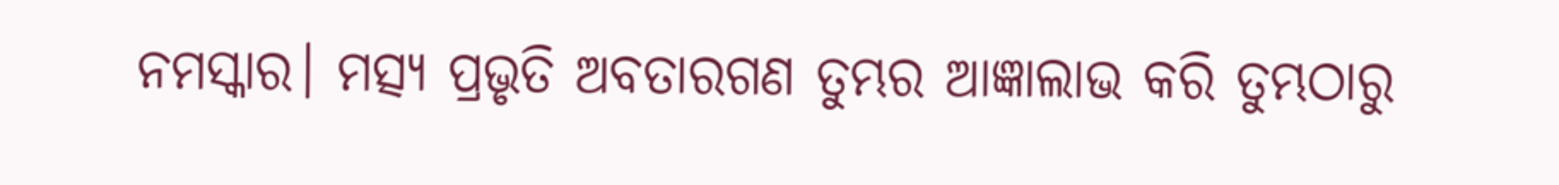ନମସ୍କାର। ମତ୍ସ୍ୟ ପ୍ରଭୃତି ଅବତାରଗଣ ତୁମ୍ଭର ଆଜ୍ଞାଲାଭ କରି ତୁମ୍ଭଠାରୁ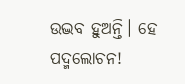ଉଦ୍ଭବ ହୁଅନ୍ତି। ହେ ପଦ୍ମଲୋଚନ!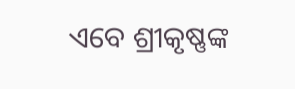ଏବେ ଶ୍ରୀକୃଷ୍ଣଙ୍କ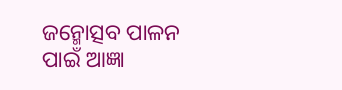ଜନ୍ମୋତ୍ସବ ପାଳନ ପାଇଁ ଆଜ୍ଞା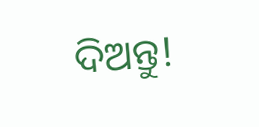ଦିଅନ୍ତୁ!